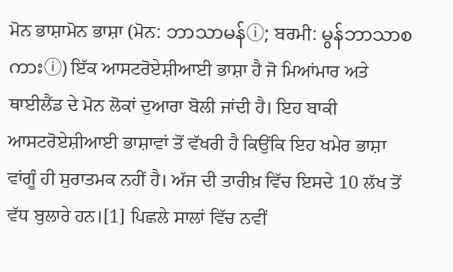ਮੋਨ ਭਾਸ਼ਾਮੋਨ ਭਾਸ਼ਾ (ਮੋਨ: ဘာသာမန်ⓘ; ਬਰਮੀ: မွန်ဘာသာစကားⓘ) ਇੱਕ ਆਸਟਰੋਏਸ਼ੀਆਈ ਭਾਸ਼ਾ ਹੈ ਜੋ ਮਿਆਂਮਾਰ ਅਤੇ ਥਾਈਲੈਂਡ ਦੇ ਮੋਨ ਲੋਕਾਂ ਦੁਆਰਾ ਬੋਲੀ ਜਾਂਦੀ ਹੈ। ਇਹ ਬਾਕੀ ਆਸਟਰੋਏਸ਼ੀਆਈ ਭਾਸ਼ਾਵਾਂ ਤੋਂ ਵੱਖਰੀ ਹੈ ਕਿਉਂਕਿ ਇਹ ਖਮੇਰ ਭਾਸ਼ਾ ਵਾਂਗੂੰ ਹੀ ਸੁਰਾਤਮਕ ਨਹੀਂ ਹੈ। ਅੱਜ ਦੀ ਤਾਰੀਖ਼ ਵਿੱਚ ਇਸਦੇ 10 ਲੱਖ ਤੋਂ ਵੱਧ ਬੁਲਾਰੇ ਹਨ।[1] ਪਿਛਲੇ ਸਾਲਾਂ ਵਿੱਚ ਨਵੀਂ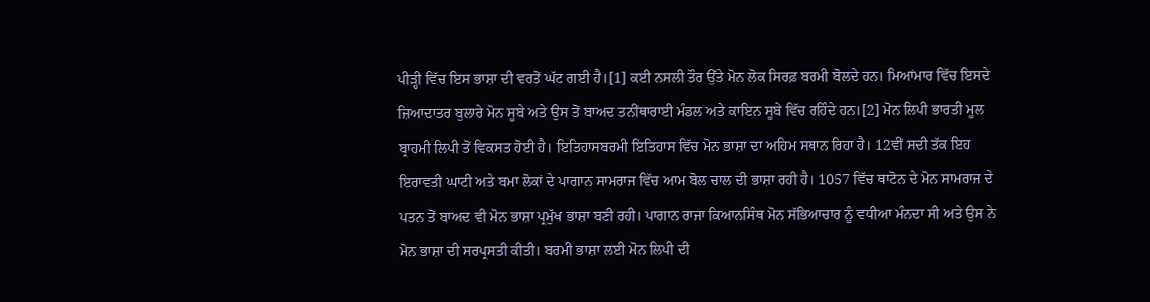ਪੀੜ੍ਹੀ ਵਿੱਚ ਇਸ ਭਾਸ਼ਾ ਦੀ ਵਰਤੋਂ ਘੱਟ ਗਈ ਹੈ।[1] ਕਈ ਨਸਲੀ ਤੌਰ ਉੱਤੇ ਮੋਨ ਲੋਕ ਸਿਰਫ਼ ਬਰਮੀ ਬੋਲਦੇ ਹਨ। ਮਿਆਂਮਾਰ ਵਿੱਚ ਇਸਦੇ ਜ਼ਿਆਦਾਤਰ ਬੁਲਾਰੇ ਮੋਨ ਸੂਬੇ ਅਤੇ ਉਸ ਤੋਂ ਬਾਅਦ ਤਨੀਂਥਾਰਾਈ ਮੰਡਲ ਅਤੇ ਕਾਇਨ ਸੂਬੇ ਵਿੱਚ ਰਹਿੰਦੇ ਹਨ।[2] ਮੋਨ ਲਿਪੀ ਭਾਰਤੀ ਮੂਲ ਬ੍ਰਾਹਮੀ ਲਿਪੀ ਤੋਂ ਵਿਕਸਤ ਹੋਈ ਹੈ। ਇਤਿਹਾਸਬਰਮੀ ਇਤਿਹਾਸ ਵਿੱਚ ਮੋਨ ਭਾਸ਼ਾ ਦਾ ਅਹਿਮ ਸਥਾਨ ਰਿਹਾ ਹੈ। 12ਵੀਂ ਸਦੀ ਤੱਕ ਇਹ ਇਰਾਵਤੀ ਘਾਟੀ ਅਤੇ ਬਮਾ ਲੋਕਾਂ ਦੇ ਪਾਗਾਨ ਸਾਮਰਾਜ ਵਿੱਚ ਆਮ ਬੋਲ ਚਾਲ ਦੀ ਭਾਸ਼ਾ ਰਹੀ ਹੈ। 1057 ਵਿੱਚ ਥਾਟੋਨ ਦੇ ਮੋਨ ਸਾਮਰਾਜ ਦੇ ਪਤਨ ਤੋਂ ਬਾਅਦ ਵੀ ਮੋਨ ਭਾਸ਼ਾ ਪ੍ਰਮੁੱਖ ਭਾਸ਼ਾ ਬਣੀ ਰਹੀ। ਪਾਗਾਨ ਰਾਜਾ ਕਿਆਨਸਿੰਥ ਮੋਨ ਸੱਭਿਆਚਾਰ ਨੂੰ ਵਧੀਆ ਮੰਨਦਾ ਸੀ ਅਤੇ ਉਸ ਨੇ ਮੋਨ ਭਾਸ਼ਾ ਦੀ ਸਰਪ੍ਰਸਤੀ ਕੀਤੀ। ਬਰਮੀ ਭਾਸ਼ਾ ਲਈ ਮੋਨ ਲਿਪੀ ਦੀ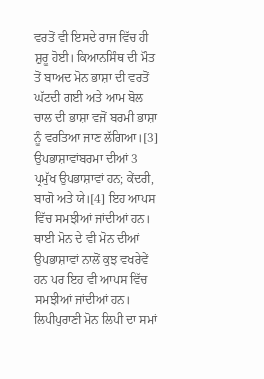ਵਰਤੋਂ ਵੀ ਇਸਦੇ ਰਾਜ ਵਿੱਚ ਹੀ ਸ਼ੁਰੂ ਹੋਈ। ਕਿਆਨਸਿੰਥ ਦੀ ਮੌਤ ਤੋਂ ਬਾਅਦ ਮੋਨ ਭਾਸ਼ਾ ਦੀ ਵਰਤੋਂ ਘੱਟਦੀ ਗਈ ਅਤੇ ਆਮ ਬੋਲ ਚਾਲ ਦੀ ਭਾਸ਼ਾ ਵਜੋਂ ਬਰਮੀ ਭਾਸ਼ਾ ਨੂੰ ਵਰਤਿਆ ਜਾਣ ਲੱਗਿਆ।[3] ਉਪਭਾਸ਼ਾਵਾਂਬਰਮਾ ਦੀਆਂ 3 ਪ੍ਰਮੁੱਖ ਉਪਭਾਸ਼ਾਵਾਂ ਹਨ; ਕੇਂਦਰੀ, ਬਾਗੋ ਅਤੇ ਯੇ।[4] ਇਹ ਆਪਸ ਵਿੱਚ ਸਮਝੀਆਂ ਜਾਂਦੀਆਂ ਹਨ। ਥਾਈ ਮੋਨ ਦੇ ਵੀ ਮੋਨ ਦੀਆਂ ਉਪਭਾਸ਼ਾਵਾਂ ਨਾਲੋਂ ਕੁਝ ਵਖਰੇਵੇਂ ਹਨ ਪਰ ਇਹ ਵੀ ਆਪਸ ਵਿੱਚ ਸਮਝੀਆਂ ਜਾਂਦੀਆਂ ਹਨ। ਲਿਪੀਪੁਰਾਣੀ ਮੋਨ ਲਿਪੀ ਦਾ ਸਮਾਂ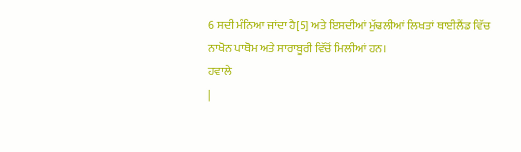6 ਸਦੀ ਮੰਨਿਆ ਜਾਂਦਾ ਹੈ[5] ਅਤੇ ਇਸਦੀਆਂ ਮੁੱਢਲੀਆਂ ਲਿਖਤਾਂ ਥਾਈਲੈਂਡ ਵਿੱਚ ਨਾਖੋਨ ਪਾਥੋਮ ਅਤੇ ਸਾਰਾਬੂਰੀ ਵਿੱਚੋਂ ਮਿਲੀਆਂ ਹਨ।
ਹਵਾਲੇ
|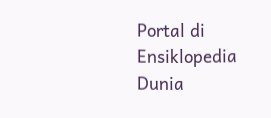Portal di Ensiklopedia Dunia